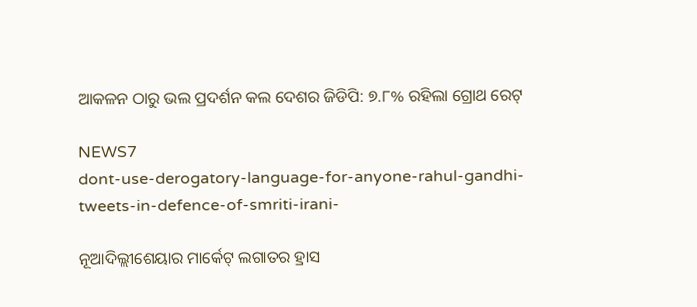ଆକଳନ ଠାରୁ ଭଲ ପ୍ରଦର୍ଶନ କଲ ଦେଶର ଜିଡିପି: ୭.୮% ରହିଲା ଗ୍ରୋଥ ରେଟ୍

NEWS7
dont-use-derogatory-language-for-anyone-rahul-gandhi-tweets-in-defence-of-smriti-irani-

ନୂଆଦିଲ୍ଲୀଶେୟାର ମାର୍କେଟ୍ ଲଗାତର ହ୍ରାସ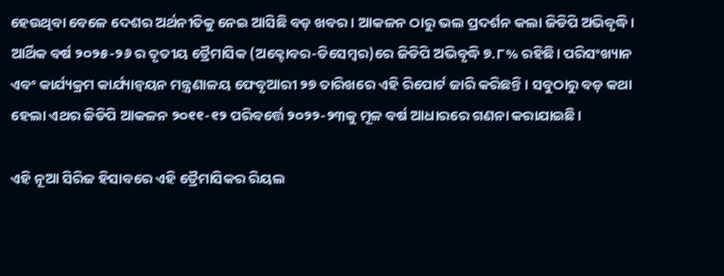ହେଉଥିବା ବେଳେ ଦେଶର ଅର୍ଥନୀତିକୁ ନେଇ ଆସିଛି ବଡ଼ ଖବର। ଆକଳନ ଠାରୁ ଭଲ ପ୍ରଦର୍ଶନ କଲା ଜିଡିପି ଅଭିବୃଦ୍ଧି। ଆର୍ଥିକ ବର୍ଷ ୨୦୨୫-୨୬ ର ତୃତୀୟ ତ୍ରୈମାସିକ (ଅକ୍ଟୋବର-ଡିସେମ୍ବର)ରେ ଜିଡିପି ଅଭିବୃଦ୍ଧି ୭.୮% ରହିଛି। ପରିସଂଖ୍ୟାନ ଏବଂ କାର୍ଯ୍ୟକ୍ରମ କାର୍ଯ୍ୟାନ୍ୱୟନ ମନ୍ତ୍ରଣାଳୟ ଫେବୃଆରୀ ୨୭ ତାରିଖରେ ଏହି ରିପୋର୍ଟ ଜାରି କରିଛନ୍ତି। ସବୁଠାରୁ ବଡ଼ କଥା ହେଲା ଏଥର ଜିଡିପି ଆକଳନ ୨୦୧୧-୧୨ ପରିବର୍ତ୍ତେ ୨୦୨୨-୨୩କୁ ମୂଳ ବର୍ଷ ଆଧାରରେ ଗଣନା କରାଯାଇଛି।

ଏହି ନୂଆ ସିରିଜ ହିସାବରେ ଏହି ତ୍ରୈମାସିକର ରିୟଲ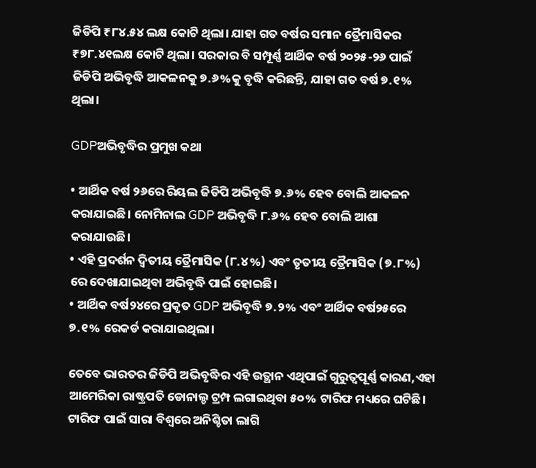ଜିଡିପି ₹୮୪.୫୪ ଲକ୍ଷ କୋଟି ଥିଲା। ଯାହା ଗତ ବର୍ଷର ସମାନ ତ୍ରୈମାସିକର ₹୭୮.୪୧ଲକ୍ଷ କୋଟି ଥିଲା। ସରକାର ବି ସମ୍ପୂର୍ଣ୍ଣ ଆର୍ଥିକ ବର୍ଷ ୨୦୨୫-୨୬ ପାଇଁ ଜିଡିପି ଅଭିବୃଦ୍ଧି ଆକଳନକୁ ୭.୬%କୁ ବୃଦ୍ଧି କରିଛନ୍ତି, ଯାହା ଗତ ବର୍ଷ ୭.୧% ଥିଲା।

GDPଅଭିବୃଦ୍ଧିର ପ୍ରମୁଖ କଥା

• ଆର୍ଥିକ ବର୍ଷ ୨୬ରେ ରିୟଲ ଜିଡିପି ଅଭିବୃଦ୍ଧି ୭.୬% ହେବ ବୋଲି ଆକଳନ କରାଯାଇଛି। ନୋମିନାଲ GDP ଅଭିବୃଦ୍ଧି ୮.୬% ହେବ ବୋଲି ଆଶା କରାଯାଉଛି।
• ଏହି ପ୍ରଦର୍ଶନ ଦ୍ୱିତୀୟ ତ୍ରୈମାସିକ (୮.୪%) ଏବଂ ତୃତୀୟ ତ୍ରୈମାସିକ (୭.୮%) ରେ ଦେଖାଯାଇଥିବା ଅଭିବୃଦ୍ଧି ପାଇଁ ହୋଇଛି।
• ଆର୍ଥିକ ବର୍ଷ୨୪ରେ ପ୍ରକୃତ GDP ଅଭିବୃଦ୍ଧି ୭.୨% ଏବଂ ଆର୍ଥିକ ବର୍ଷ୨୫ରେ ୭.୧% ରେକର୍ଡ କରାଯାଇଥିଲା।

ତେବେ ଭାରତର ଜିଡିପି ଅଭିବୃଦ୍ଧିର ଏହି ଉତ୍ଥାନ ଏଥିପାଇଁ ଗୁରୁତ୍ୱପୂର୍ଣ୍ଣ କାରଣ,ଏହା ଆମେରିକା ରାଷ୍ଟ୍ରପତି ଡୋନାଲ୍ଡ ଟ୍ରମ୍ପ ଲଗାଇଥିବା ୫୦% ଟାରିଫ ମଧ୍ୟରେ ଘଟିଛି। ଟାରିଫ ପାଇଁ ସାରା ବିଶ୍ୱରେ ଅନିଶ୍ଚିତା ଲାଗି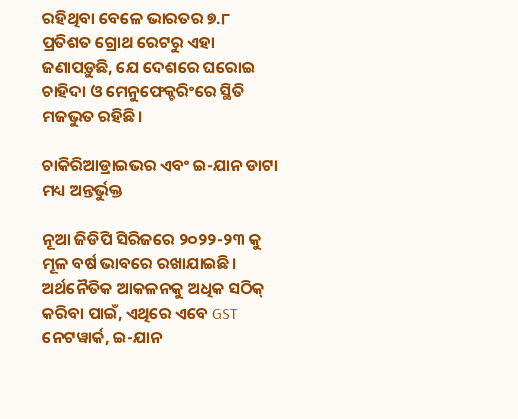ରହିଥିବା ବେଳେ ଭାରତର ୭.୮ ପ୍ରତିଶତ ଗ୍ରୋଥ ରେଟରୁ ଏହା ଜଣାପଡ଼ୁଛି, ଯେ ଦେଶରେ ଘରୋଇ ଚାହିଦା ଓ ମେନୁଫେକ୍ଚରିଂରେ ସ୍ଥିତି ମଜଭୁତ ରହିଛି।

ଚାକିରିଆଡ୍ରାଇଭର ଏବଂ ଇ-ଯାନ ଡାଟା ମଧ୍ୟ ଅନ୍ତର୍ଭୁକ୍ତ

ନୂଆ ଜିଡିପି ସିରିଜରେ ୨୦୨୨-୨୩ କୁ ମୂଳ ବର୍ଷ ଭାବରେ ରଖାଯାଇଛି। ଅର୍ଥନୈତିକ ଆକଳନକୁ ଅଧିକ ସଠିକ୍ କରିବା ପାଇଁ, ଏଥିରେ ଏବେ GST ନେଟୱାର୍କ, ଇ-ଯାନ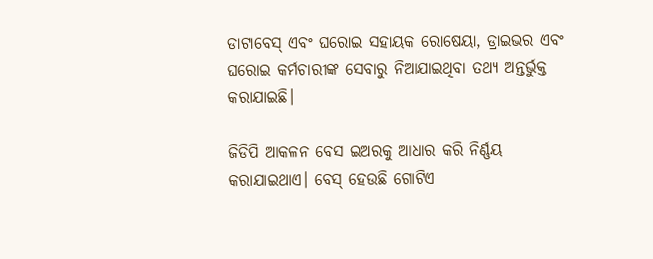ଡାଟାବେସ୍ ଏବଂ ଘରୋଇ ସହାୟକ ରୋଷେୟା, ଡ୍ରାଇଭର ଏବଂ ଘରୋଇ କର୍ମଚାରୀଙ୍କ ସେବାରୁ ନିଆଯାଇଥିବା ତଥ୍ୟ ଅନ୍ତର୍ଭୁକ୍ତ କରାଯାଇଛି।

ଜିଡିପି ଆକଳନ ବେସ ଇଅରକୁ ଆଧାର କରି ନିର୍ଣ୍ଣୟ କରାଯାଇଥାଏ। ବେସ୍ ହେଉଛି ଗୋଟିଏ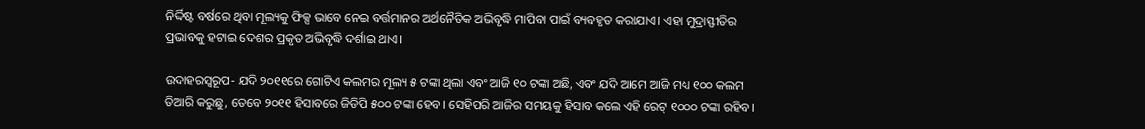ନିର୍ଦ୍ଦିଷ୍ଟ ବର୍ଷରେ ଥିବା ମୂଲ୍ୟକୁ ଫିକ୍ସ ଭାବେ ନେଇ ବର୍ତ୍ତମାନର ଅର୍ଥନୈତିକ ଅଭିବୃଦ୍ଧି ମାପିବା ପାଇଁ ବ୍ୟବହୃତ କରାଯାଏ। ଏହା ମୁଦ୍ରାସ୍ଫୀତିର ପ୍ରଭାବକୁ ହଟାଇ ଦେଶର ପ୍ରକୃତ ଅଭିବୃଦ୍ଧି ଦର୍ଶାଇ ଥାଏ।

ଉଦାହରସ୍ୱରୂପ- ଯଦି ୨୦୧୧ରେ ଗୋଟିଏ କଲମର ମୂଲ୍ୟ ୫ ଟଙ୍କା ଥିଲା ଏବଂ ଆଜି ୧୦ ଟଙ୍କା ଅଛି, ଏବଂ ଯଦି ଆମେ ଆଜି ମଧ୍ୟ ୧୦୦ କଲମ ତିଆରି କରୁଛୁ, ତେବେ ୨୦୧୧ ହିସାବରେ ଜିଡିପି ୫୦୦ ଟଙ୍କା ହେବ। ସେହିପରି ଆଜିର ସମୟକୁ ହିସାବ କଲେ ଏହି ରେଟ୍ ୧୦୦୦ ଟଙ୍କା ରହିବ।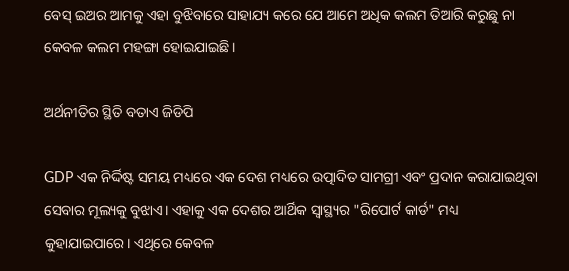ବେସ୍ ଇଅର ଆମକୁ ଏହା ବୁଝିବାରେ ସାହାଯ୍ୟ କରେ ଯେ ଆମେ ଅଧିକ କଲମ ତିଆରି କରୁଛୁ ନା କେବଳ କଲମ ମହଙ୍ଗା ହୋଇଯାଇଛି।

ଅର୍ଥନୀତିର ସ୍ଥିତି ବତାଏ ଜିଡିପି

GDP ଏକ ନିର୍ଦ୍ଦିଷ୍ଟ ସମୟ ମଧ୍ୟରେ ଏକ ଦେଶ ମଧ୍ୟରେ ଉତ୍ପାଦିତ ସାମଗ୍ରୀ ଏବଂ ପ୍ରଦାନ କରାଯାଇଥିବା ସେବାର ମୂଲ୍ୟକୁ ବୁଝାଏ। ଏହାକୁ ଏକ ଦେଶର ଆର୍ଥିକ ସ୍ୱାସ୍ଥ୍ୟର "ରିପୋର୍ଟ କାର୍ଡ" ମଧ୍ୟ କୁହାଯାଇପାରେ। ଏଥିରେ କେବଳ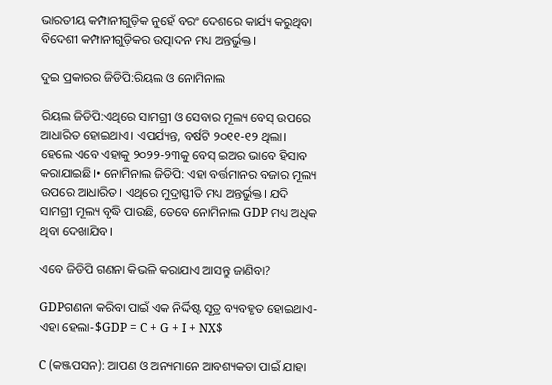ଭାରତୀୟ କମ୍ପାନୀଗୁଡ଼ିକ ନୁହେଁ ବରଂ ଦେଶରେ କାର୍ଯ୍ୟ କରୁଥିବା ବିଦେଶୀ କମ୍ପାନୀଗୁଡ଼ିକର ଉତ୍ପାଦନ ମଧ୍ୟ ଅନ୍ତର୍ଭୁକ୍ତ।

ଦୁଇ ପ୍ରକାରର ଜିଡିପି:ରିୟଲ ଓ ନୋମିନାଲ

ରିୟଲ ଜିଡିପି:ଏଥିରେ ସାମଗ୍ରୀ ଓ ସେବାର ମୂଲ୍ୟ ବେସ୍ ଉପରେ ଆଧାରିତ ହୋଇଥାଏ। ଏପର୍ଯ୍ୟନ୍ତ, ବର୍ଷଟି ୨୦୧୧-୧୨ ଥିଲା। ହେଲେ ଏବେ ଏହାକୁ ୨୦୨୨-୨୩କୁ ବେସ୍ ଇଅର ଭାବେ ହିସାବ କରାଯାଇଛି।• ନୋମିନାଲ ଜିଡିପି: ଏହା ବର୍ତ୍ତମାନର ବଜାର ମୂଲ୍ୟ ଉପରେ ଆଧାରିତ। ଏଥିରେ ମୁଦ୍ରାସ୍ଫୀତି ମଧ୍ୟ ଅନ୍ତର୍ଭୁକ୍ତ। ଯଦି ସାମଗ୍ରୀ ମୂଲ୍ୟ ବୃଦ୍ଧି ପାଉଛି, ତେବେ ନୋମିନାଲ GDP ମଧ୍ୟ ଅଧିକ ଥିବା ଦେଖାଯିବ।

ଏବେ ଜିଡିପି ଗଣନା କିଭଳି କରାଯାଏ ଆସନ୍ତୁ ଜାଣିବା?

GDPଗଣନା କରିବା ପାଇଁ ଏକ ନିର୍ଦ୍ଦିଷ୍ଟ ସୂତ୍ର ବ୍ୟବହୃତ ହୋଇଥାଏ- ଏହା ହେଲା-$GDP = C + G + I + NX$

C (କଞ୍ଜପସନ): ଆପଣ ଓ ଅନ୍ୟମାନେ ଆବଶ୍ୟକତା ପାଇଁ ଯାହା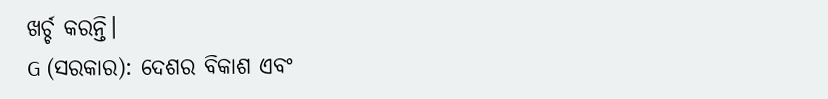ଖର୍ଚ୍ଚ କରନ୍ତି।
G (ସରକାର): ଦେଶର ବିକାଶ ଏବଂ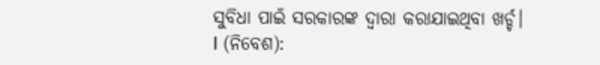ସୁବିଧା ପାଇଁ ସରକାରଙ୍କ ଦ୍ୱାରା କରାଯାଇଥିବା ଖର୍ଚ୍ଚ।
I (ନିବେଶ):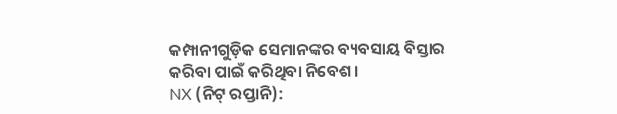କମ୍ପାନୀଗୁଡ଼ିକ ସେମାନଙ୍କର ବ୍ୟବସାୟ ବିସ୍ତାର କରିବା ପାଇଁ କରିଥିବା ନିବେଶ।
NX (ନିଟ୍ ରପ୍ତାନି):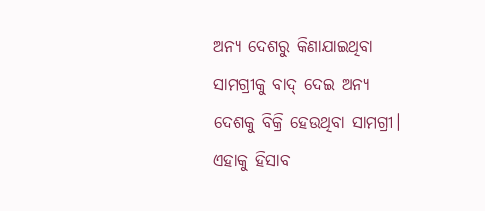ଅନ୍ୟ ଦେଶରୁ କିଣାଯାଇଥିବା ସାମଗ୍ରୀକୁ ବାଦ୍ ଦେଇ ଅନ୍ୟ ଦେଶକୁ ବିକ୍ରି ହେଉଥିବା ସାମଗ୍ରୀ। ଏହାକୁ ହିସାବ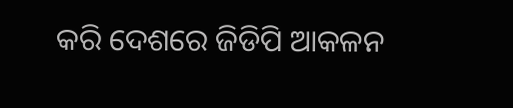କରି ଦେଶରେ ଜିଡିପି ଆକଳନ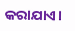କରାଯାଏ।